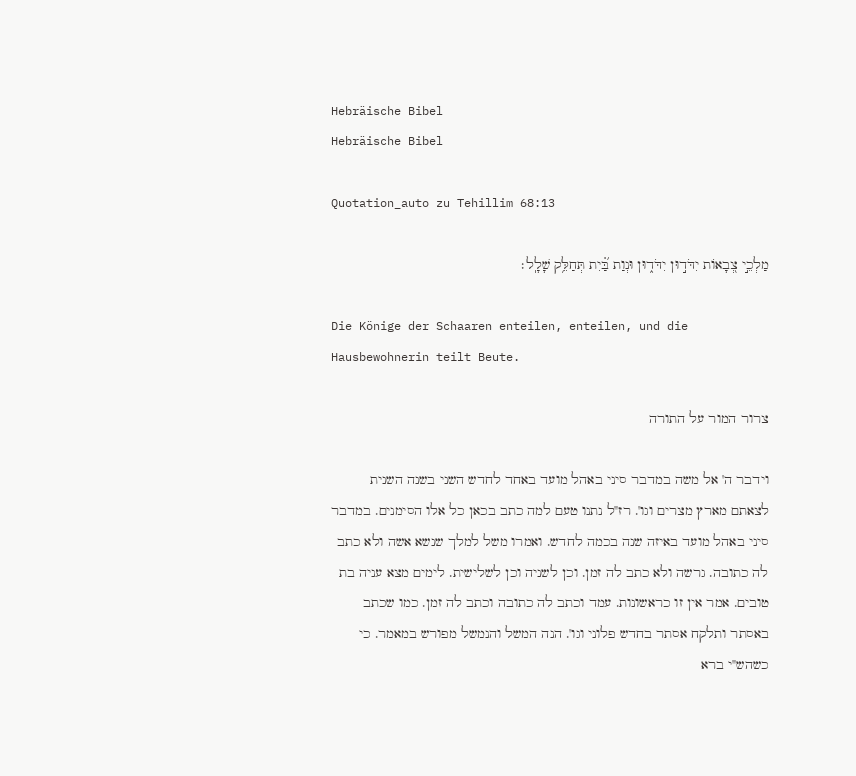Hebräische Bibel
Hebräische Bibel

Quotation_auto zu Tehillim 68:13

מַלְכֵ֣י צְ֭בָאוֹת יִדֹּד֣וּן יִדֹּד֑וּן וּנְוַת בַּ֝֗יִת תְּחַלֵּ֥ק שָׁלָֽל׃

Die Könige der Schaaren enteilen, enteilen, und die Hausbewohnerin teilt Beute.

צרור המור על התורה

וידבר ה' אל משה במדבר סיני באהל מועד באחד לחדש השני בשנה השנית לצאתם מארץ מצרים וגו'. רז"ל נתנו טעם למה כתב בכאן כל אלו הסימנים. במדבר סיני באהל מועד באיזה שנה בכמה לחדש. ואמרו משל למלך שנשא אשה ולא כתב לה כתובה. גרשה ולא כתב לה זמן. וכן לשניה וכן לשלישית. לימים מצא עניה בת טובים. אמר אין זו כראשונות. עמד וכתב לה כתובה וכתב לה זמן. כמו שכתב באסתר ותלקח אסתר בחדש פלוני וגו'. הנה המשל והנמשל מפורש במאמר. כי כשהש"י ברא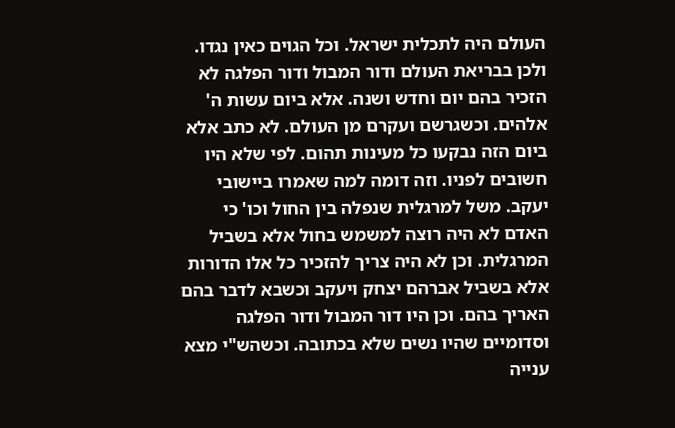העולם היה לתכלית ישראל. וכל הגוים כאין נגדו. ולכן בבריאת העולם ודור המבול ודור הפלגה לא הזכיר בהם יום וחדש ושנה. אלא ביום עשות ה' אלהים. וכשגרשם ועקרם מן העולם. לא כתב אלא ביום הזה נבקעו כל מעינות תהום. לפי שלא היו חשובים לפניו. וזה דומה למה שאמרו ביישובי יעקב. משל למרגלית שנפלה בין החול וכו' כי האדם לא היה רוצה למשמש בחול אלא בשביל המרגלית. וכן לא היה צריך להזכיר כל אלו הדורות אלא בשביל אברהם יצחק ויעקב וכשבא לדבר בהם האריך בהם. וכן היו דור המבול ודור הפלגה וסדומיים שהיו נשים שלא בכתובה. וכשהש"י מצא ענייה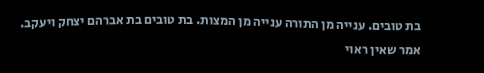בת טובים. ענייה מן התורה ענייה מן המצות. בת טובים בת אברהם יצחק ויעקב. אמר שאין ראוי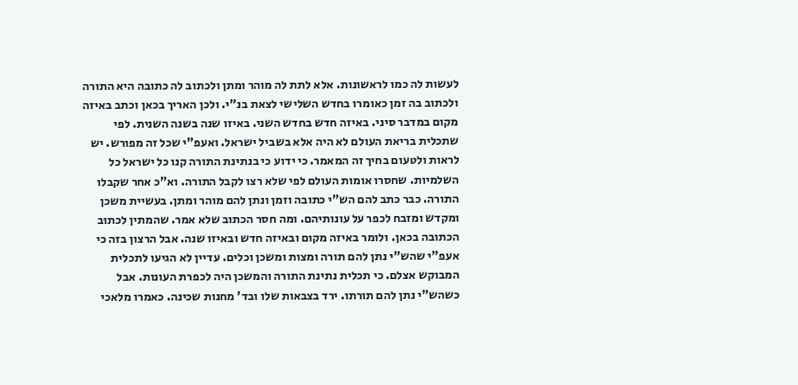לעשות לה כמו לראשונות. אלא לתת לה מוהר ומתן ולכתוב לה כתובה היא התורה ולכתוב בה זמן כאומרו בחדש השלישי לצאת בנ"י. ולכן האריך בכאן וכתב באיזה מקום במדבר סיני. באיזה חדש בחדש השני. באיזו שנה בשנה השנית. לפי שתכלית בריאת העולם לא היה אלא בשביל ישראל. ואעפ"י שכל זה מפורש. יש לראות ולטעום בחיך זה המאמר. כי ידוע כי בנתינת התורה קנו כל ישראל כל השלמיות. שחסרו אומות העולם לפי שלא רצו לקבל התורה. וא"כ אחר שקבלו התורה. כבר כתב להם הש"י כתובה וזמן ונתן להם מוהר ומתן. בעשיית משכן ומקדש ומזבח לכפר על עונותיהם. ומה חסר הכתוב שלא אמר. שהמתין לכתוב הכתובה בכאן. ולומר באיזה מקום ובאיזה חדש ובאיזו שנה. אבל הרצון בזה כי אעפ"י שהש"י נתן להם תורה ומצות ומשכן וכלים. עדיין לא הגיעו לתכלית המבוקש אצלם. כי תכלית נתינת התורה והמשכן היה לכפרת העונות. אבל כשהש"י נתן להם תורתו. ירד בצבאות שלו ובד' מחנות שכינה. כאמרו מלאכי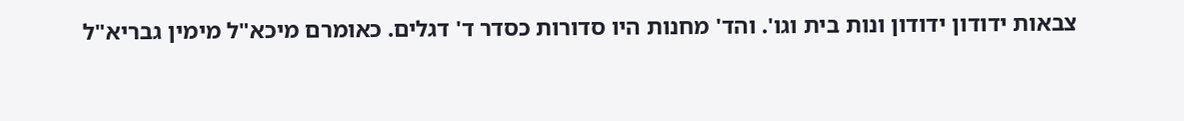צבאות ידודון ידודון ונות בית וגו'. והד' מחנות היו סדורות כסדר ד' דגלים. כאומרם מיכא"ל מימין גבריא"ל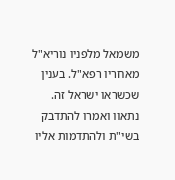משמאל מלפניו נוריא"ל מאחריו רפא"ל. בענין שכשראו ישראל זה. נתאוו ואמרו להתדבק בשי"ת ולהתדמות אליו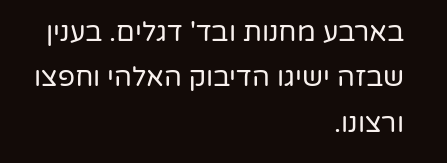בארבע מחנות ובד' דגלים. בענין שבזה ישיגו הדיבוק האלהי וחפצו ורצונו.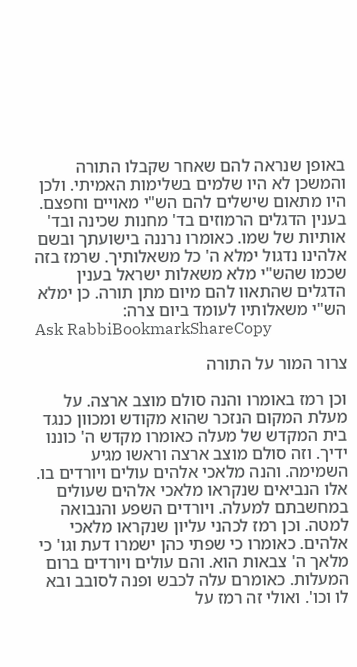באופן שנראה להם שאחר שקבלו התורה והמשכן לא היו שלמים בשלימות האמיתי. ולכן היו מתאום שישלים להם הש"י מאויים וחפצם. בענין הדגלים הרמוזים בד' מחנות שכינה ובד' אותיות של שמו. כאומרו נרננה בישועתך ובשם אלהינו נדגול ימלא ה' כל משאלותיך. שרמז בזה שכמו שהש"י מלא משאלות ישראל בענין הדגלים שהתאוו להם מיום מתן תורה. כן ימלא הש"י משאלותיו לעומד ביום צרה:
Ask RabbiBookmarkShareCopy

צרור המור על התורה

וכן רמז באומרו והנה סולם מוצב ארצה. על מעלת המקום הנזכר שהוא מקודש ומכוון כנגד בית המקדש של מעלה כאומרו מקדש ה' כוננו ידיך. וזה סולם מוצב ארצה וראשו מגיע השמימה. והנה מלאכי אלהים עולים ויורדים בו. אלו הנביאים שנקראו מלאכי אלהים שעולים במחשבתם למעלה. ויורדים השפע והנבואה למטה. וכן רמז לכהני עליון שנקראו מלאכי אלהים. כאומרו כי שפתי כהן ישמרו דעת וגו' כי מלאך ה' צבאות הוא. והם עולים ויורדים ברום המעלות. כאומרם עלה לכבש ופנה לסובב ובא לו וכו'. ואולי זה רמז על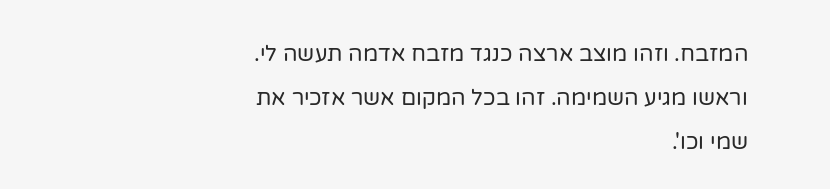המזבח. וזהו מוצב ארצה כנגד מזבח אדמה תעשה לי. וראשו מגיע השמימה. זהו בכל המקום אשר אזכיר את שמי וכו'.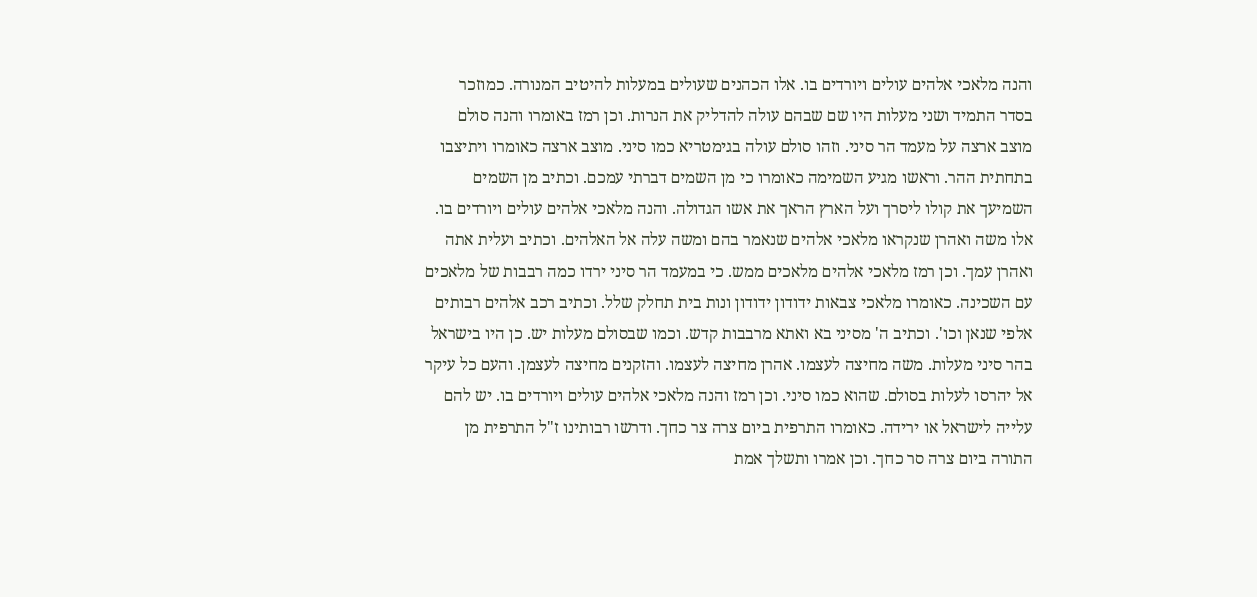והנה מלאכי אלהים עולים ויורדים בו. אלו הכהנים שעולים במעלות להיטיב המנורה. כמוזכר בסדר התמיד ושני מעלות היו שם שבהם עולה להדליק את הנרות. וכן רמז באומרו והנה סולם מוצב ארצה על מעמד הר סיני. וזהו סולם עולה בגימטריא כמו סיני. מוצב ארצה כאומרו ויתיצבו בתחתית ההר. וראשו מגיע השמימה כאומרו כי מן השמים דברתי עמכם. וכתיב מן השמים השמיעך את קולו ליסרך ועל הארץ הראך את אשו הגדולה. והנה מלאכי אלהים עולים ויורדים בו. אלו משה ואהרן שנקראו מלאכי אלהים שנאמר בהם ומשה עלה אל האלהים. וכתיב ועלית אתה ואהרן עמך. וכן רמז מלאכי אלהים מלאכים ממש. כי במעמד הר סיני ירדו כמה רבבות של מלאכים עם השכינה. כאומרו מלאכי צבאות ידודון ידודון ונות בית תחלק שלל. וכתיב רכב אלהים רבותים אלפי שנאן וכו'. וכתיב ה' מסיני בא ואתא מרבבות קדש. וכמו שבסולם מעלות יש. כן היו בישראל בהר סיני מעלות. משה מחיצה לעצמו. אהרן מחיצה לעצמו. והזקנים מחיצה לעצמן. והעם כל עיקר אל יהרסו לעלות בסולם. שהוא כמו סיני. וכן רמז והנה מלאכי אלהים עולים ויורדים בו. יש להם עלייה לישראל או ירידה. כאומרו התרפית ביום צרה צר כחך. ודרשו רבותינו ז"ל התרפית מן התורה ביום צרה סר כחך. וכן אמרו ותשלך אמת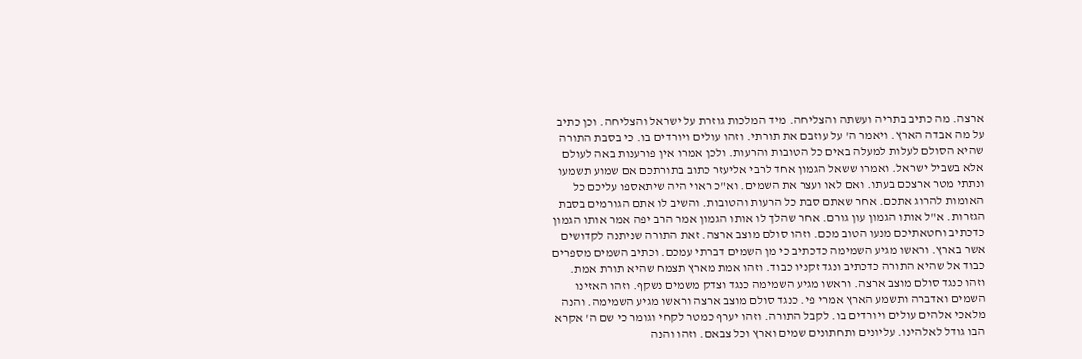ארצה. מה כתיב בתריה ועשתה והצליחה. מיד המלכות גוזרת על ישראל והצליחה. וכן כתיב על מה אבדה הארץ. ויאמר ה' על עוזבם את תורתי. וזהו עולים ויורדים בו. כי בסבת התורה שהיא הסולם לעלות למעלה באים כל הטובות והרעות. ולכן אמרו אין פורענות באה לעולם אלא בשביל ישראל. ואמרו ששאל הגמון אחד לרבי אליעזר כתוב בתורתכם אם שמוע תשמעו ונתתי מטר ארצכם בעתו. ואם לאו ועצר את השמים. וא"כ ראוי היה שיתאספו עליכם כל האומות להרוג אתכם. אחר שאתם סבת כל הרעות והטובות. והשיב לו אתם הגורמים בסבת הגזרות. א"ל אותו הגמון עון גורם. אחר שהלך לו אותו הגמון אמר הרב יפה אמר אותו הגמון כדכתיב וחטאתיכם מנעו הטוב מכם. וזהו סולם מוצב ארצה. זאת התורה שניתנה לקדושים אשר בארץ. וראשו מגיע השמימה כדכתיב כי מן השמים דברתי עמכם. וכתיב השמים מספרים כבוד אל שהיא התורה כדכתיב ונגד זקניו כבוד. וזהו אמת מארץ תצמח שהיא תורת אמת. וזהו כנגד סולם מוצב ארצה. וראשו מגיע השמימה כנגד וצדק משמים נשקף. וזהו האזינו השמים ואדברה ותשמע הארץ אמרי פי. כנגד סולם מוצב ארצה וראשו מגיע השמימה. והנה מלאכי אלהים עולים ויורדים בו. לקבל התורה. וזהו יערף כמטר לקחי וגומר כי שם ה' אקרא הבו גודל לאלהינו. עליונים ותחתונים שמים וארץ וכל צבאם. וזהו והנה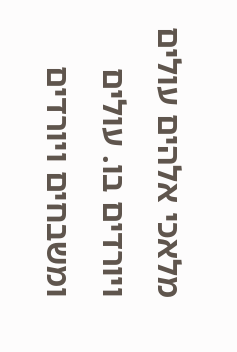מלאכי אלהים עולים ויורדים בו. עולים ומשבחים ויורדים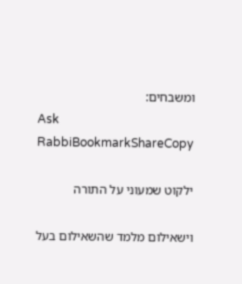ומשבחים:
Ask RabbiBookmarkShareCopy

ילקוט שמעוני על התורה

וישאילום מלמד שהשאילום בעל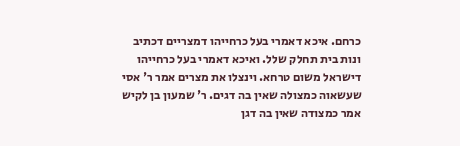כרחם. איכא דאמרי בעל כרחייהו דמצריים דכתיב ונות בית תחלק שלל. ואיכא דאמרי בעל כרחייהו דישראל משום טרחא. וינצלו את מצרים אמר ר' אסי שעשאוה כמצולה שאין בה דגים. ר' שמעון בן לקיש אמר כמצודה שאין בה דגן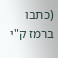(כתבו ברמז ק"י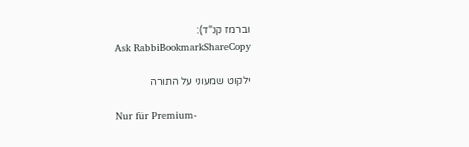וברמז קנ"ד):
Ask RabbiBookmarkShareCopy

ילקוט שמעוני על התורה

Nur für Premium-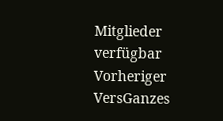Mitglieder verfügbar
Vorheriger VersGanzes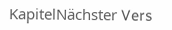KapitelNächster Vers